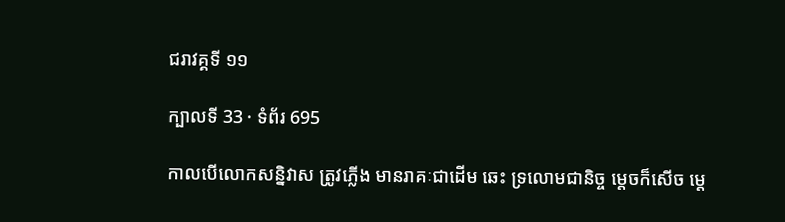ជរាវគ្គទី ១១

ក្បាលទី 33 · ទំព័រ 695

កាលបើលោកសន្និវាស ត្រូវភ្លើង មានរាគៈជាដើម ឆេះ ទ្រលោមជានិច្ច ម្តេចក៏សើច ម្តេ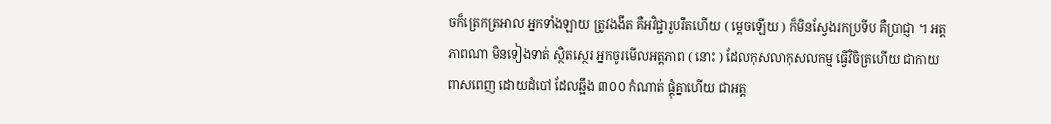ចក៏ត្រេកត្រអាល អ្នកទាំងឡាយ ត្រូវងងឹត គឺអវិជ្ជារួបរឹតហើយ ( ម្តេចឡើយ ) ក៏មិនស្វែងរកប្រទីប គឺប្រាជ្ញា ។ អត្តភាពណា មិនទៀងទាត់ ស្ថិតស្ថេរ អ្នកចូរមើលអត្តភាព ( នោះ ) ដែលកុសលាកុសលកម្ម ធ្វើវិចិត្រហើយ ជាកាយពាសពេញ ដោយដំបៅ ដែលឆ្អឹង ៣០០ កំណាត់ ផ្គុំគ្នាហើយ ជាអត្ត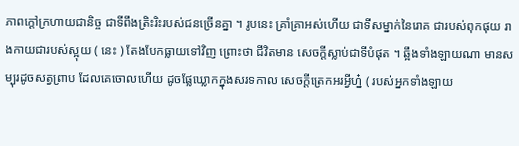ភាពក្តៅក្រហាយជានិច្ច ជាទីពឹងត្រិះរិះរបស់ជនច្រើនគ្នា ។ រូបនេះ គ្រាំគ្រាអស់ហើយ ជាទីសម្នាក់នៃរោគ ជារបស់ពុកផុយ រាងកាយជារបស់ស្អុយ ( នេះ ) តែងបែកធ្លាយទៅវិញ ព្រោះថា ជីវិតមាន សេចក្តីស្លាប់ជាទីបំផុត ។ ឆ្អឹងទាំងឡាយណា មានសម្បុរដូចសត្វព្រាប ដែលគេចោលហើយ ដូចផ្លែឃ្លោកក្នុងសរទកាល សេចក្តីត្រេកអរអ្វីហ្ន៎ ( របស់អ្នកទាំងឡាយ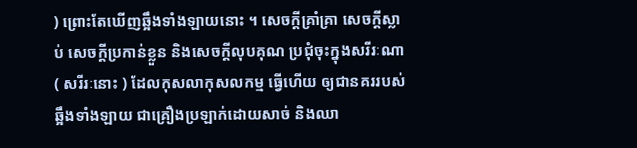) ព្រោះតែឃើញឆ្អឹងទាំងឡាយនោះ ។ សេចក្តីគ្រាំគ្រា សេចក្តីស្លាប់ សេចក្តីប្រកាន់ខ្លួន និងសេចក្តីលុបគុណ ប្រជុំចុះក្នុងសរីរៈណា ( សរីរៈនោះ ) ដែលកុសលាកុសលកម្ម ធ្វើហើយ ឲ្យជានគររបស់ឆ្អឹងទាំងឡាយ ជាគ្រឿងប្រឡាក់ដោយសាច់ និងឈា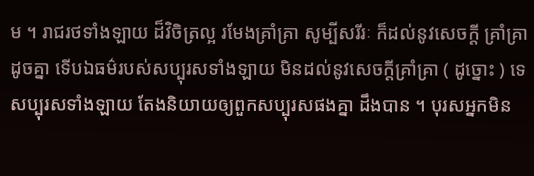ម ។ រាជរថទាំងឡាយ ដ៏វិចិត្រល្អ រមែងគ្រាំគ្រា សូម្បីសរីរៈ ក៏ដល់នូវសេចក្តី គ្រាំគ្រាដូចគ្នា ទើបឯធម៌របស់សប្បុរសទាំងឡាយ មិនដល់នូវសេចក្តីគ្រាំគ្រា ( ដូច្នោះ ) ទេ សប្បុរសទាំងឡាយ តែងនិយាយឲ្យពួកសប្បុរសផងគ្នា ដឹងបាន ។ បុរសអ្នកមិន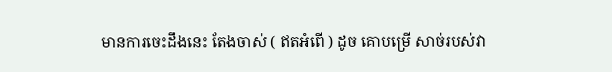មានការចេះដឹងនេះ តែងចាស់ ( ឥតអំពើ ) ដូច គោបម្រើ សាច់របស់វា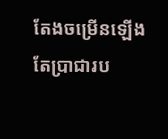តែងចម្រើនឡើង តែប្រាជារប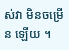ស់វា មិនចម្រើន ឡើយ ។